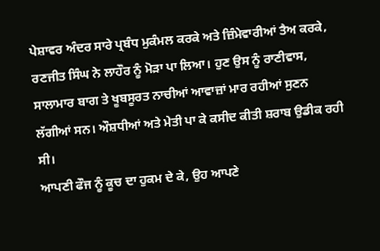ਪੇਸ਼ਾਵਰ ਅੰਦਰ ਸਾਰੇ ਪ੍ਰਬੰਧ ਮੁਕੰਮਲ ਕਰਕੇ ਅਤੇ ਜ਼ਿੰਮੇਵਾਰੀਆਂ ਤੈਅ ਕਰਕੇ, ਰਣਜੀਤ ਸਿੰਘ ਨੇ ਲਾਹੌਰ ਨੂੰ ਮੋੜਾ ਪਾ ਲਿਆ। ਹੁਣ ਉਸ ਨੂੰ ਰਾਣੀਵਾਸ, ਸਾਲਾਮਾਰ ਬਾਗ ਤੇ ਖੂਬਸੂਰਤ ਨਾਚੀਆਂ ਆਵਾਜ਼ਾਂ ਮਾਰ ਰਹੀਆਂ ਸੁਣਨ ਲੱਗੀਆਂ ਸਨ। ਔਸ਼ਧੀਆਂ ਅਤੇ ਮੇਤੀ ਪਾ ਕੇ ਕਸੀਦ ਕੀਤੀ ਸ਼ਰਾਬ ਉਡੀਕ ਰਹੀ ਸੀ।
ਆਪਣੀ ਫੌਜ ਨੂੰ ਕੂਚ ਦਾ ਹੁਕਮ ਦੇ ਕੇ, ਉਹ ਆਪਣੇ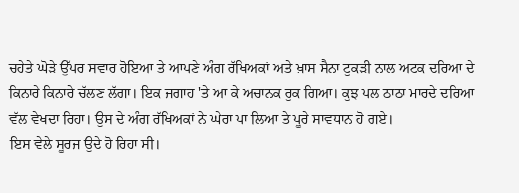ਚਹੇਤੇ ਘੋੜੇ ਉੱਪਰ ਸਵਾਰ ਹੋਇਆ ਤੇ ਆਪਣੇ ਅੰਗ ਰੱਖਿਅਕਾਂ ਅਤੇ ਖ਼ਾਸ ਸੈਨਾ ਟੁਕੜੀ ਨਾਲ ਅਟਕ ਦਰਿਆ ਦੇ ਕਿਨਾਰੇ ਕਿਨਾਰੇ ਚੱਲਣ ਲੱਗਾ। ਇਕ ਜਗਾਹ 'ਤੇ ਆ ਕੇ ਅਚਾਨਕ ਰੁਕ ਗਿਆ। ਕੁਝ ਪਲ ਠਾਠਾ ਮਾਰਦੇ ਦਰਿਆ ਵੱਲ ਵੇਖਦਾ ਰਿਹਾ। ਉਸ ਦੇ ਅੰਗ ਰੱਖਿਅਕਾਂ ਨੇ ਘੇਰਾ ਪਾ ਲਿਆ ਤੇ ਪੂਰੇ ਸਾਵਧਾਨ ਹੋ ਗਏ।
ਇਸ ਵੇਲੇ ਸੂਰਜ ਉਦੇ ਹੋ ਰਿਹਾ ਸੀ।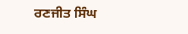ਰਣਜੀਤ ਸਿੰਘ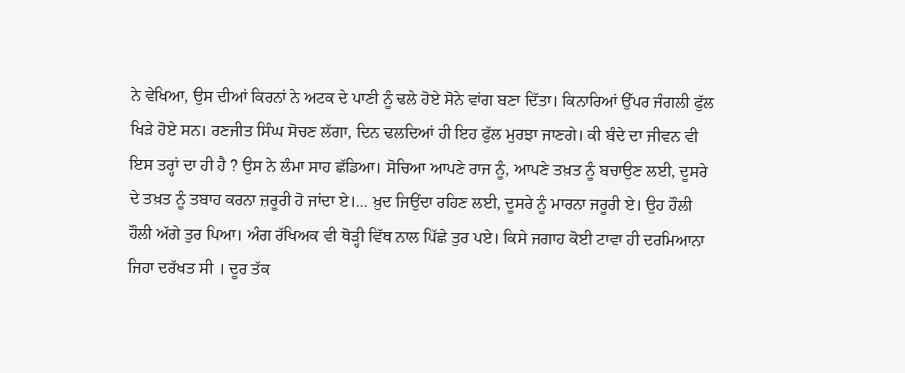ਨੇ ਵੇਖਿਆ, ਉਸ ਦੀਆਂ ਕਿਰਨਾਂ ਨੇ ਅਟਕ ਦੇ ਪਾਣੀ ਨੂੰ ਢਲੇ ਹੋਏ ਸੋਨੇ ਵਾਂਗ ਬਣਾ ਦਿੱਤਾ। ਕਿਨਾਰਿਆਂ ਉੱਪਰ ਜੰਗਲੀ ਫੁੱਲ ਖਿੜੇ ਹੋਏ ਸਨ। ਰਣਜੀਤ ਸਿੰਘ ਸੋਚਣ ਲੱਗਾ, ਦਿਨ ਢਲਦਿਆਂ ਹੀ ਇਹ ਫੁੱਲ ਮੁਰਝਾ ਜਾਣਗੇ। ਕੀ ਬੰਦੇ ਦਾ ਜੀਵਨ ਵੀ ਇਸ ਤਰ੍ਹਾਂ ਦਾ ਹੀ ਹੈ ? ਉਸ ਨੇ ਲੰਮਾ ਸਾਹ ਛੱਡਿਆ। ਸੋਚਿਆ ਆਪਣੇ ਰਾਜ ਨੂੰ, ਆਪਣੇ ਤਖ਼ਤ ਨੂੰ ਬਚਾਉਣ ਲਈ, ਦੂਸਰੇ ਦੇ ਤਖ਼ਤ ਨੂੰ ਤਬਾਹ ਕਰਨਾ ਜ਼ਰੂਰੀ ਹੋ ਜਾਂਦਾ ਏ।... ਖ਼ੁਦ ਜਿਉਂਦਾ ਰਹਿਣ ਲਈ, ਦੂਸਰੇ ਨੂੰ ਮਾਰਨਾ ਜਰੂਰੀ ਏ। ਉਹ ਹੌਲੀ ਹੌਲੀ ਅੱਗੇ ਤੁਰ ਪਿਆ। ਅੰਗ ਰੱਖਿਅਕ ਵੀ ਥੋੜ੍ਹੀ ਵਿੱਥ ਨਾਲ ਪਿੱਛੇ ਤੁਰ ਪਏ। ਕਿਸੇ ਜਗਾਹ ਕੋਈ ਟਾਵਾ ਹੀ ਦਰਮਿਆਨਾ ਜਿਹਾ ਦਰੱਖਤ ਸੀ । ਦੂਰ ਤੱਕ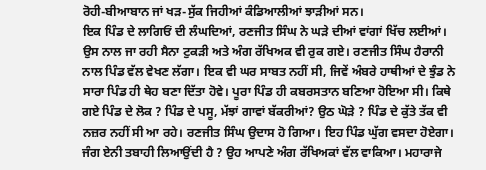ਰੋਹੀ-ਬੀਆਬਾਨ ਜਾਂ ਖੜ-ਸੁੱਕ ਜਿਹੀਆਂ ਕੰਡਿਆਲੀਆਂ ਝਾੜੀਆਂ ਸਨ।
ਇਕ ਪਿੰਡ ਦੇ ਲਾਗਿਓਂ ਦੀ ਲੰਘਦਿਆਂ, ਰਣਜੀਤ ਸਿੰਘ ਨੇ ਘੜੇ ਦੀਆਂ ਵਾਂਗਾਂ ਖਿੱਚ ਲਈਆਂ। ਉਸ ਨਾਲ ਜਾ ਰਹੀ ਸੈਨਾ ਟੁਕੜੀ ਅਤੇ ਅੰਗ ਰੱਖਿਅਕ ਵੀ ਰੁਕ ਗਏ। ਰਣਜੀਤ ਸਿੰਘ ਹੈਰਾਨੀ ਨਾਲ ਪਿੰਡ ਵੱਲ ਵੇਖਣ ਲੱਗਾ। ਇਕ ਵੀ ਘਰ ਸਾਬਤ ਨਹੀਂ ਸੀ, ਜਿਵੇਂ ਅੰਬਰੇ ਹਾਥੀਆਂ ਦੇ ਝੁੰਡ ਨੇ ਸਾਰਾ ਪਿੰਡ ਹੀ ਥੇਹ ਬਣਾ ਦਿੱਤਾ ਹੋਵੇ। ਪੂਰਾ ਪਿੰਡ ਹੀ ਕਬਰਸਤਾਨ ਬਣਿਆ ਹੋਇਆ ਸੀ। ਕਿਥੇ ਗਏ ਪਿੰਡ ਦੇ ਲੋਕ ? ਪਿੰਡ ਦੇ ਪਸੂ, ਮੱਝਾਂ ਗਾਵਾਂ ਬੱਕਰੀਆਂ? ਉਠ ਘੋੜੇ ? ਪਿੰਡ ਦੇ ਕੁੱਤੇ ਤੱਕ ਵੀ ਨਜ਼ਰ ਨਹੀਂ ਸੀ ਆ ਰਹੇ। ਰਣਜੀਤ ਸਿੰਘ ਉਦਾਸ ਹੋ ਗਿਆ। ਇਹ ਪਿੰਡ ਘੁੱਗ ਵਸਦਾ ਹੋਏਗਾ। ਜੰਗ ਏਨੀ ਤਬਾਹੀ ਲਿਆਉਂਦੀ ਹੈ ? ਉਹ ਆਪਣੇ ਅੰਗ ਰੱਖਿਅਕਾਂ ਵੱਲ ਵਾਕਿਆ। ਮਹਾਰਾਜੇ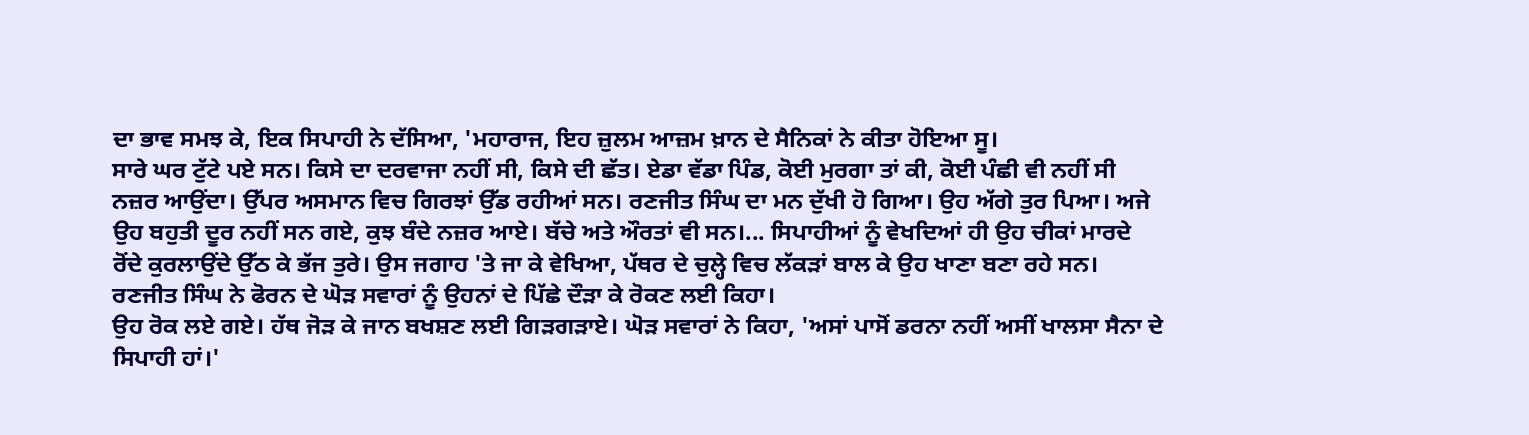ਦਾ ਭਾਵ ਸਮਝ ਕੇ, ਇਕ ਸਿਪਾਹੀ ਨੇ ਦੱਸਿਆ, 'ਮਹਾਰਾਜ, ਇਹ ਜ਼ੁਲਮ ਆਜ਼ਮ ਖ਼ਾਨ ਦੇ ਸੈਨਿਕਾਂ ਨੇ ਕੀਤਾ ਹੋਇਆ ਸੂ।
ਸਾਰੇ ਘਰ ਟੁੱਟੇ ਪਏ ਸਨ। ਕਿਸੇ ਦਾ ਦਰਵਾਜਾ ਨਹੀਂ ਸੀ, ਕਿਸੇ ਦੀ ਛੱਤ। ਏਡਾ ਵੱਡਾ ਪਿੰਡ, ਕੋਈ ਮੁਰਗਾ ਤਾਂ ਕੀ, ਕੋਈ ਪੰਛੀ ਵੀ ਨਹੀਂ ਸੀ ਨਜ਼ਰ ਆਉਂਦਾ। ਉੱਪਰ ਅਸਮਾਨ ਵਿਚ ਗਿਰਝਾਂ ਉੱਡ ਰਹੀਆਂ ਸਨ। ਰਣਜੀਤ ਸਿੰਘ ਦਾ ਮਨ ਦੁੱਖੀ ਹੋ ਗਿਆ। ਉਹ ਅੱਗੇ ਤੁਰ ਪਿਆ। ਅਜੇ ਉਹ ਬਹੁਤੀ ਦੂਰ ਨਹੀਂ ਸਨ ਗਏ, ਕੁਝ ਬੰਦੇ ਨਜ਼ਰ ਆਏ। ਬੱਚੇ ਅਤੇ ਔਰਤਾਂ ਵੀ ਸਨ।... ਸਿਪਾਹੀਆਂ ਨੂੰ ਵੇਖਦਿਆਂ ਹੀ ਉਹ ਚੀਕਾਂ ਮਾਰਦੇ ਰੋਂਦੇ ਕੁਰਲਾਉਂਦੇ ਉੱਠ ਕੇ ਭੱਜ ਤੁਰੇ। ਉਸ ਜਗਾਹ 'ਤੇ ਜਾ ਕੇ ਵੇਖਿਆ, ਪੱਥਰ ਦੇ ਚੁਲ੍ਹੇ ਵਿਚ ਲੱਕੜਾਂ ਬਾਲ ਕੇ ਉਹ ਖਾਣਾ ਬਣਾ ਰਹੇ ਸਨ। ਰਣਜੀਤ ਸਿੰਘ ਨੇ ਫੋਰਨ ਦੇ ਘੋੜ ਸਵਾਰਾਂ ਨੂੰ ਉਹਨਾਂ ਦੇ ਪਿੱਛੇ ਦੌੜਾ ਕੇ ਰੋਕਣ ਲਈ ਕਿਹਾ।
ਉਹ ਰੋਕ ਲਏ ਗਏ। ਹੱਥ ਜੋੜ ਕੇ ਜਾਨ ਬਖਸ਼ਣ ਲਈ ਗਿੜਗੜਾਏ। ਘੋੜ ਸਵਾਰਾਂ ਨੇ ਕਿਹਾ, 'ਅਸਾਂ ਪਾਸੋਂ ਡਰਨਾ ਨਹੀਂ ਅਸੀਂ ਖਾਲਸਾ ਸੈਨਾ ਦੇ ਸਿਪਾਹੀ ਹਾਂ।'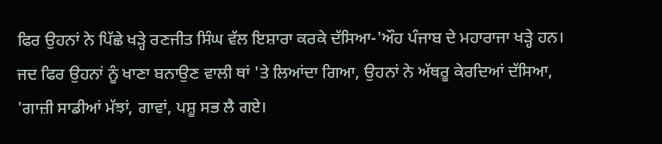ਫਿਰ ਉਹਨਾਂ ਨੇ ਪਿੱਛੇ ਖੜ੍ਹੇ ਰਣਜੀਤ ਸਿੰਘ ਵੱਲ ਇਸ਼ਾਰਾ ਕਰਕੇ ਦੱਸਿਆ-'ਔਹ ਪੰਜਾਬ ਦੇ ਮਹਾਰਾਜਾ ਖੜ੍ਹੇ ਹਨ।
ਜਦ ਫਿਰ ਉਹਨਾਂ ਨੂੰ ਖਾਣਾ ਬਨਾਉਣ ਵਾਲੀ ਥਾਂ 'ਤੇ ਲਿਆਂਦਾ ਗਿਆ, ਉਹਨਾਂ ਨੇ ਅੱਥਰੂ ਕੇਰਦਿਆਂ ਦੱਸਿਆ, 'ਗਾਜ਼ੀ ਸਾਡੀਆਂ ਮੱਝਾਂ, ਗਾਵਾਂ, ਪਸ਼ੂ ਸਭ ਲੈ ਗਏ।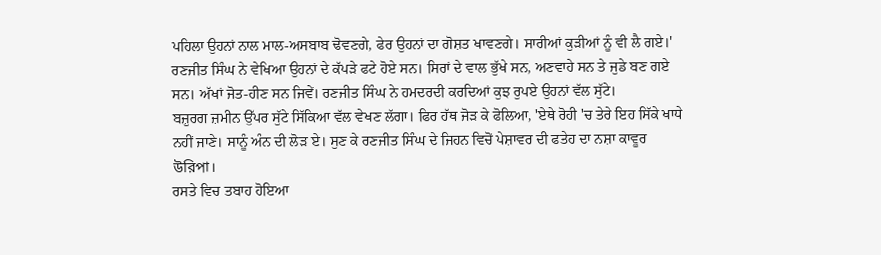ਪਹਿਲਾ ਉਹਨਾਂ ਨਾਲ ਮਾਲ-ਅਸਬਾਬ ਢੋਵਣਗੇ, ਫੇਰ ਉਹਨਾਂ ਦਾ ਗੋਸ਼ਤ ਖਾਵਣਗੇ। ਸਾਰੀਆਂ ਕੁੜੀਆਂ ਨੂੰ ਵੀ ਲੈ ਗਏ।'
ਰਣਜੀਤ ਸਿੰਘ ਨੇ ਵੇਖਿਆ ਉਹਨਾਂ ਦੇ ਕੱਪੜੇ ਫਟੇ ਹੋਏ ਸਨ। ਸਿਰਾਂ ਦੇ ਵਾਲ ਭੁੱਖੇ ਸਨ, ਅਣਵਾਹੇ ਸਨ ਤੇ ਜੁਡੇ ਬਣ ਗਏ ਸਨ। ਅੱਖਾਂ ਜੋਤ-ਹੀਣ ਸਨ ਜਿਵੇਂ। ਰਣਜੀਤ ਸਿੰਘ ਨੇ ਹਮਦਰਦੀ ਕਰਦਿਆਂ ਕੁਝ ਰੁਪਏ ਉਹਨਾਂ ਵੱਲ ਸੁੱਟੇ।
ਬਜ਼ੁਰਗ ਜ਼ਮੀਨ ਉੱਪਰ ਸੁੱਟੇ ਸਿੱਕਿਆ ਵੱਲ ਵੇਖਣ ਲੱਗਾ। ਫਿਰ ਹੱਥ ਜੋੜ ਕੇ ਫੋਲਿਆ, 'ਏਥੇ ਰੋਹੀ 'ਚ ਤੇਰੇ ਇਹ ਸਿੱਕੇ ਖਾਧੇ ਨਹੀਂ ਜਾਣੇ। ਸਾਨੂੰ ਅੰਨ ਦੀ ਲੋੜ ਏ। ਸੁਣ ਕੇ ਰਣਜੀਤ ਸਿੰਘ ਦੇ ਜਿਹਨ ਵਿਚੋਂ ਪੇਸ਼ਾਵਰ ਦੀ ਫਤੇਹ ਦਾ ਨਸ਼ਾ ਕਾਵੂਰ উরিপা।
ਰਸਤੇ ਵਿਚ ਤਬਾਹ ਹੋਇਆ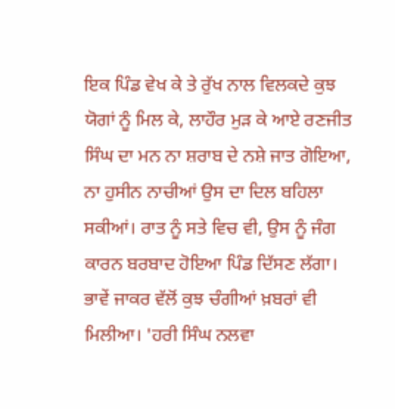ਇਕ ਪਿੰਡ ਵੇਖ ਕੇ ਤੇ ਰੁੱਖ ਨਾਲ ਵਿਲਕਦੇ ਕੁਝ ਯੋਗਾਂ ਨੂੰ ਮਿਲ ਕੇ, ਲਾਹੌਰ ਮੁੜ ਕੇ ਆਏ ਰਣਜੀਤ ਸਿੰਘ ਦਾ ਮਨ ਨਾ ਸ਼ਰਾਬ ਦੇ ਨਸ਼ੇ ਜਾਤ ਗੋਇਆ, ਨਾ ਹੁਸੀਨ ਨਾਚੀਆਂ ਉਸ ਦਾ ਦਿਲ ਬਹਿਲਾ ਸਕੀਆਂ। ਰਾਤ ਨੂੰ ਸਤੇ ਵਿਚ ਵੀ, ਉਸ ਨੂੰ ਜੰਗ ਕਾਰਨ ਬਰਬਾਦ ਹੋਇਆ ਪਿੰਡ ਦਿੱਸਣ ਲੱਗਾ। ਭਾਵੇਂ ਜਾਕਰ ਵੱਲੋਂ ਕੁਝ ਚੰਗੀਆਂ ਖ਼ਬਰਾਂ ਵੀ ਮਿਲੀਆ। 'ਹਰੀ ਸਿੰਘ ਨਲਵਾ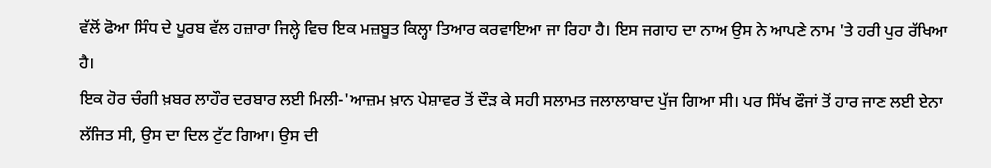ਵੱਲੋਂ ਫੋਆ ਸਿੰਧ ਦੇ ਪੂਰਬ ਵੱਲ ਹਜ਼ਾਰਾ ਜਿਲ੍ਹੇ ਵਿਚ ਇਕ ਮਜ਼ਬੂਤ ਕਿਲ੍ਹਾ ਤਿਆਰ ਕਰਵਾਇਆ ਜਾ ਰਿਹਾ ਹੈ। ਇਸ ਜਗਾਹ ਦਾ ਨਾਅ ਉਸ ਨੇ ਆਪਣੇ ਨਾਮ 'ਤੇ ਹਰੀ ਪੁਰ ਰੱਖਿਆ ਹੈ।
ਇਕ ਹੋਰ ਚੰਗੀ ਖ਼ਬਰ ਲਾਹੌਰ ਦਰਬਾਰ ਲਈ ਮਿਲੀ-'ਆਜ਼ਮ ਖ਼ਾਨ ਪੇਸ਼ਾਵਰ ਤੋਂ ਦੌੜ ਕੇ ਸਹੀ ਸਲਾਮਤ ਜਲਾਲਾਬਾਦ ਪੁੱਜ ਗਿਆ ਸੀ। ਪਰ ਸਿੱਖ ਫੌਜਾਂ ਤੋਂ ਹਾਰ ਜਾਣ ਲਈ ਏਨਾ ਲੱਜਿਤ ਸੀ, ਉਸ ਦਾ ਦਿਲ ਟੁੱਟ ਗਿਆ। ਉਸ ਦੀ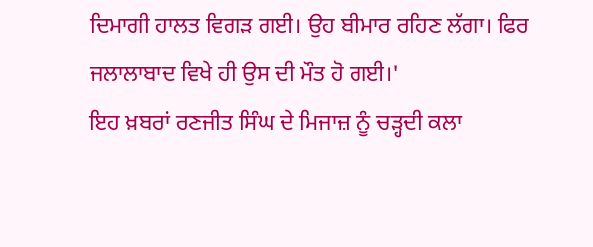ਦਿਮਾਗੀ ਹਾਲਤ ਵਿਗੜ ਗਈ। ਉਹ ਬੀਮਾਰ ਰਹਿਣ ਲੱਗਾ। ਫਿਰ ਜਲਾਲਾਬਾਦ ਵਿਖੇ ਹੀ ਉਸ ਦੀ ਮੌਤ ਹੋ ਗਈ।'
ਇਹ ਖ਼ਬਰਾਂ ਰਣਜੀਤ ਸਿੰਘ ਦੇ ਮਿਜਾਜ਼ ਨੂੰ ਚੜ੍ਹਦੀ ਕਲਾ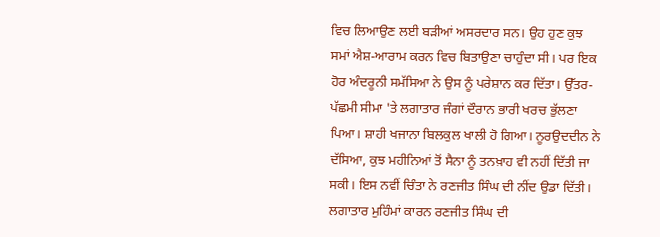ਵਿਚ ਲਿਆਉਣ ਲਈ ਬੜੀਆਂ ਅਸਰਦਾਰ ਸਨ। ਉਹ ਹੁਣ ਕੁਝ ਸਮਾਂ ਐਸ਼-ਆਰਾਮ ਕਰਨ ਵਿਚ ਬਿਤਾਉਣਾ ਚਾਹੁੰਦਾ ਸੀ। ਪਰ ਇਕ ਹੋਰ ਅੰਦਰੂਨੀ ਸਮੱਸਿਆ ਨੇ ਉਸ ਨੂੰ ਪਰੇਸ਼ਾਨ ਕਰ ਦਿੱਤਾ। ਉੱਤਰ-ਪੱਛਮੀ ਸੀਮਾ 'ਤੇ ਲਗਾਤਾਰ ਜੰਗਾਂ ਦੌਰਾਨ ਭਾਰੀ ਖਰਚ ਭੁੱਲਣਾ ਪਿਆ। ਸ਼ਾਹੀ ਖਜਾਨਾ ਬਿਲਕੁਲ ਖਾਲੀ ਹੋ ਗਿਆ। ਨੂਰਉਦਦੀਨ ਨੇ ਦੱਸਿਆ, ਕੁਝ ਮਹੀਨਿਆਂ ਤੋਂ ਸੈਨਾ ਨੂੰ ਤਨਖ਼ਾਹ ਵੀ ਨਹੀਂ ਦਿੱਤੀ ਜਾ ਸਕੀ। ਇਸ ਨਵੀਂ ਚਿੰਤਾ ਨੇ ਰਣਜੀਤ ਸਿੰਘ ਦੀ ਨੀਂਦ ਉਡਾ ਦਿੱਤੀ।
ਲਗਾਤਾਰ ਮੁਹਿੰਮਾਂ ਕਾਰਨ ਰਣਜੀਤ ਸਿੰਘ ਦੀ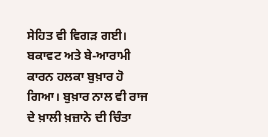ਸੇਹਿਤ ਵੀ ਵਿਗੜ ਗਈ। ਬਕਾਵਟ ਅਤੇ ਬੇ-ਆਰਾਮੀ ਕਾਰਨ ਹਲਕਾ ਬੁਖ਼ਾਰ ਹੋ ਗਿਆ। ਬੁਖ਼ਾਰ ਨਾਲ ਵੀ ਰਾਜ ਦੇ ਖ਼ਾਲੀ ਖ਼ਜ਼ਾਨੇ ਦੀ ਚਿੰਤਾ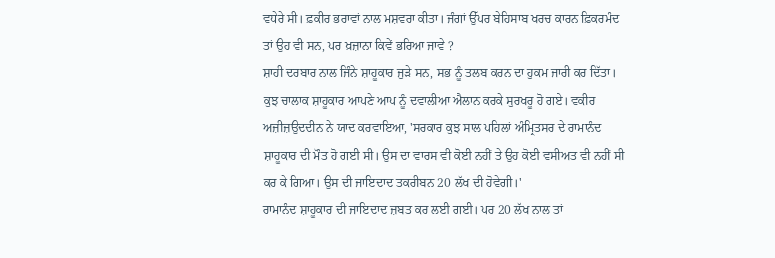ਵਧੇਰੇ ਸੀ। ਫ਼ਕੀਰ ਭਰਾਵਾਂ ਨਾਲ ਮਸ਼ਵਰਾ ਕੀਤਾ। ਜੰਗਾਂ ਉੱਪਰ ਬੇਹਿਸਾਬ ਖਰਚ ਕਾਰਨ ਫ਼ਿਕਰਮੰਦ ਤਾਂ ਉਹ ਵੀ ਸਨ, ਪਰ ਖ਼ਜ਼ਾਨਾ ਕਿਵੇਂ ਭਰਿਆ ਜਾਵੇ ?
ਸ਼ਾਹੀ ਦਰਬਾਰ ਨਾਲ ਜਿੰਨੇ ਸ਼ਾਹੂਕਾਰ ਜੁੜੇ ਸਨ, ਸਭ ਨੂੰ ਤਲਬ ਕਰਨ ਦਾ ਹੁਕਮ ਜਾਰੀ ਕਰ ਦਿੱਤਾ। ਕੁਝ ਚਾਲਾਕ ਸ਼ਾਹੂਕਾਰ ਆਪਣੇ ਆਪ ਨੂੰ ਦਵਾਲੀਆ ਐਲਾਨ ਕਰਕੇ ਸੁਰਖਰੂ ਹੋ ਗਏ। ਵਕੀਰ ਅਜ਼ੀਜ਼ਉਦਦੀਨ ਨੇ ਯਾਦ ਕਰਵਾਇਆ, 'ਸਰਕਾਰ ਕੁਝ ਸਾਲ ਪਹਿਲਾਂ ਅੰਮ੍ਰਿਤਸਰ ਦੇ ਰਾਮਾਨੰਦ ਸ਼ਾਹੂਕਾਰ ਦੀ ਮੌਤ ਹੋ ਗਈ ਸੀ। ਉਸ ਦਾ ਵਾਰਸ ਵੀ ਕੋਈ ਨਹੀਂ ਤੇ ਉਹ ਕੋਈ ਵਸੀਅਤ ਵੀ ਨਹੀਂ ਸੀ ਕਰ ਕੇ ਗਿਆ। ਉਸ ਦੀ ਜਾਇਦਾਦ ਤਕਰੀਬਨ 20 ਲੱਖ ਦੀ ਹੋਵੇਗੀ।'
ਰਾਮਾਨੰਦ ਸ਼ਾਹੂਕਾਰ ਦੀ ਜਾਇਦਾਦ ਜ਼ਬਤ ਕਰ ਲਈ ਗਈ। ਪਰ 20 ਲੱਖ ਨਾਲ ਤਾਂ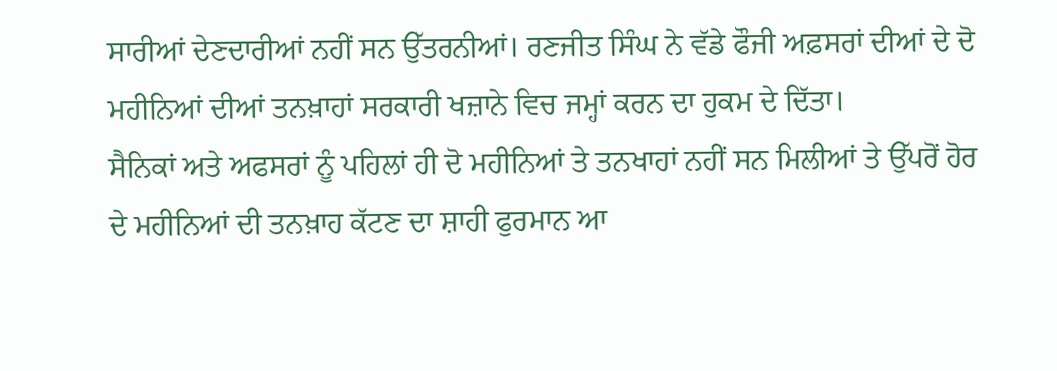ਸਾਰੀਆਂ ਦੇਣਦਾਰੀਆਂ ਨਹੀਂ ਸਨ ਉੱਤਰਨੀਆਂ। ਰਣਜੀਤ ਸਿੰਘ ਨੇ ਵੱਡੇ ਫੌਜੀ ਅਫ਼ਸਰਾਂ ਦੀਆਂ ਦੇ ਦੋ ਮਹੀਨਿਆਂ ਦੀਆਂ ਤਨਖ਼ਾਹਾਂ ਸਰਕਾਰੀ ਖਜ਼ਾਨੇ ਵਿਚ ਜਮ੍ਹਾਂ ਕਰਨ ਦਾ ਹੁਕਮ ਦੇ ਦਿੱਤਾ।
ਸੈਨਿਕਾਂ ਅਤੇ ਅਫਸਰਾਂ ਨੂੰ ਪਹਿਲਾਂ ਹੀ ਦੋ ਮਹੀਨਿਆਂ ਤੇ ਤਨਖਾਹਾਂ ਨਹੀਂ ਸਨ ਮਿਲੀਆਂ ਤੇ ਉੱਪਰੋਂ ਹੋਰ ਦੇ ਮਹੀਨਿਆਂ ਦੀ ਤਨਖ਼ਾਹ ਕੱਟਣ ਦਾ ਸ਼ਾਹੀ ਫੁਰਮਾਨ ਆ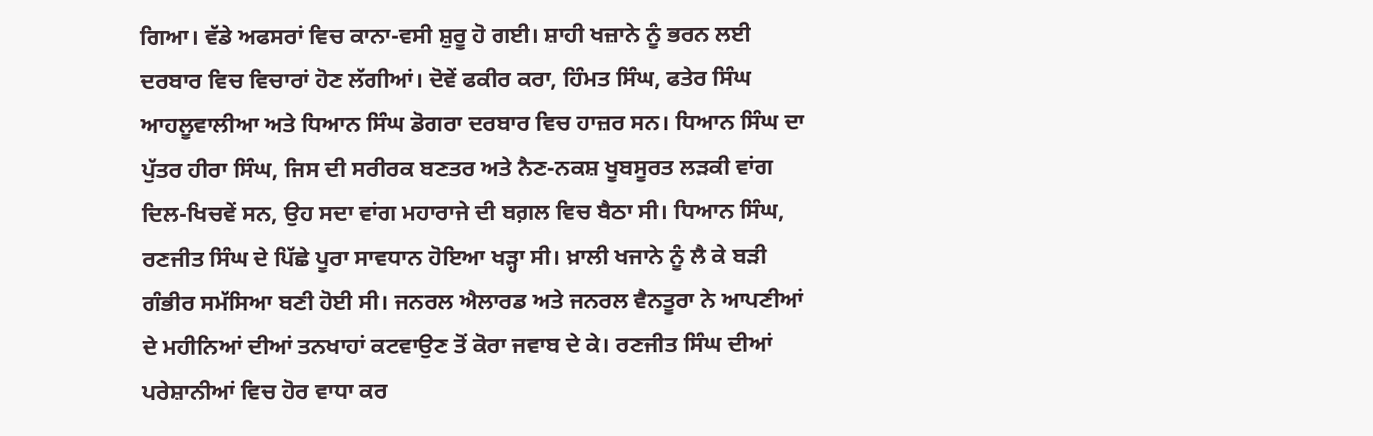ਗਿਆ। ਵੱਡੇ ਅਫਸਰਾਂ ਵਿਚ ਕਾਨਾ-ਵਸੀ ਸ਼ੁਰੂ ਹੋ ਗਈ। ਸ਼ਾਹੀ ਖਜ਼ਾਨੇ ਨੂੰ ਭਰਨ ਲਈ ਦਰਬਾਰ ਵਿਚ ਵਿਚਾਰਾਂ ਹੋਣ ਲੱਗੀਆਂ। ਦੋਵੇਂ ਫਕੀਰ ਕਰਾ, ਹਿੰਮਤ ਸਿੰਘ, ਫਤੇਰ ਸਿੰਘ ਆਹਲੂਵਾਲੀਆ ਅਤੇ ਧਿਆਨ ਸਿੰਘ ਡੋਗਰਾ ਦਰਬਾਰ ਵਿਚ ਹਾਜ਼ਰ ਸਨ। ਧਿਆਨ ਸਿੰਘ ਦਾ ਪੁੱਤਰ ਹੀਰਾ ਸਿੰਘ, ਜਿਸ ਦੀ ਸਰੀਰਕ ਬਣਤਰ ਅਤੇ ਨੈਣ-ਨਕਸ਼ ਖੂਬਸੂਰਤ ਲੜਕੀ ਵਾਂਗ ਦਿਲ-ਖਿਚਵੇਂ ਸਨ, ਉਹ ਸਦਾ ਵਾਂਗ ਮਹਾਰਾਜੇ ਦੀ ਬਗ਼ਲ ਵਿਚ ਬੈਠਾ ਸੀ। ਧਿਆਨ ਸਿੰਘ, ਰਣਜੀਤ ਸਿੰਘ ਦੇ ਪਿੱਛੇ ਪੂਰਾ ਸਾਵਧਾਨ ਹੋਇਆ ਖੜ੍ਹਾ ਸੀ। ਖ਼ਾਲੀ ਖਜਾਨੇ ਨੂੰ ਲੈ ਕੇ ਬੜੀ ਗੰਭੀਰ ਸਮੱਸਿਆ ਬਣੀ ਹੋਈ ਸੀ। ਜਨਰਲ ਐਲਾਰਡ ਅਤੇ ਜਨਰਲ ਵੈਨਤੂਰਾ ਨੇ ਆਪਣੀਆਂ ਦੇ ਮਹੀਨਿਆਂ ਦੀਆਂ ਤਨਖਾਹਾਂ ਕਟਵਾਉਣ ਤੋਂ ਕੋਰਾ ਜਵਾਬ ਦੇ ਕੇ। ਰਣਜੀਤ ਸਿੰਘ ਦੀਆਂ ਪਰੇਸ਼ਾਨੀਆਂ ਵਿਚ ਹੋਰ ਵਾਧਾ ਕਰ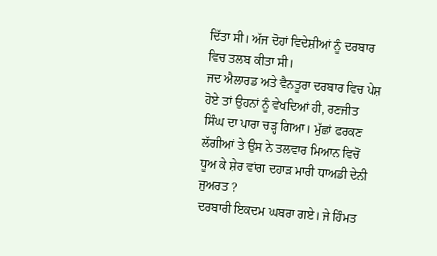ਦਿੱਤਾ ਸੀ। ਅੱਜ ਦੋਹਾਂ ਵਿਦੇਸ਼ੀਆਂ ਨੂੰ ਦਰਬਾਰ ਵਿਚ ਤਲਬ ਕੀਤਾ ਸੀ।
ਜਦ ਐਲਾਰਡ ਅਤੇ ਵੈਨਤੂਰਾ ਦਰਬਾਰ ਵਿਚ ਪੇਸ਼ ਹੋਏ ਤਾਂ ਉਹਨਾਂ ਨੂੰ ਵੇਖਦਿਆਂ ਹੀ, ਰਣਜੀਤ ਸਿੰਘ ਦਾ ਪਾਰਾ ਚੜ੍ਹ ਗਿਆ। ਮੁੱਛਾਂ ਫਰਕਣ ਲੱਗੀਆਂ ਤੇ ਉਸ ਨੇ ਤਲਵਾਰ ਮਿਆਨ ਵਿਚੋਂ ਧੂਅ ਕੇ ਸ਼ੇਰ ਵਾਂਗ ਦਹਾੜ ਮਾਰੀ ਧਾਅਡੀ ਦੇਨੀ ਜੁਅਰਤ ?
ਦਰਬਾਰੀ ਇਕਦਮ ਘਬਰਾ ਗਏ। ਜੇ ਹਿੰਮਤ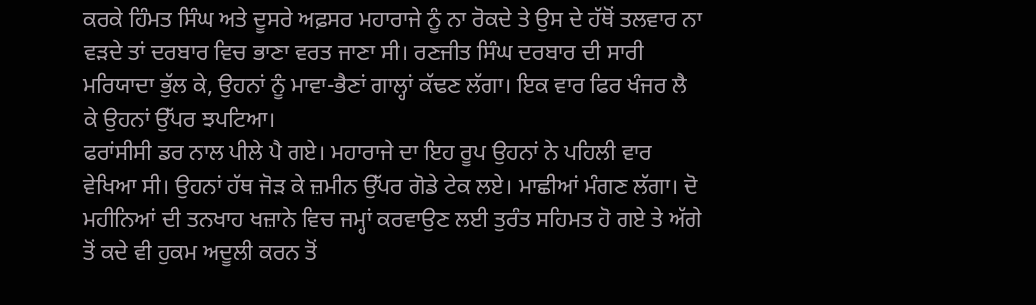ਕਰਕੇ ਹਿੰਮਤ ਸਿੰਘ ਅਤੇ ਦੂਸਰੇ ਅਫ਼ਸਰ ਮਹਾਰਾਜੇ ਨੂੰ ਨਾ ਰੋਕਦੇ ਤੇ ਉਸ ਦੇ ਹੱਥੋਂ ਤਲਵਾਰ ਨਾ ਵੜਦੇ ਤਾਂ ਦਰਬਾਰ ਵਿਚ ਭਾਣਾ ਵਰਤ ਜਾਣਾ ਸੀ। ਰਣਜੀਤ ਸਿੰਘ ਦਰਬਾਰ ਦੀ ਸਾਰੀ ਮਰਿਯਾਦਾ ਭੁੱਲ ਕੇ, ਉਹਨਾਂ ਨੂੰ ਮਾਵਾ-ਭੈਣਾਂ ਗਾਲ੍ਹਾਂ ਕੱਢਣ ਲੱਗਾ। ਇਕ ਵਾਰ ਫਿਰ ਖੰਜਰ ਲੈ ਕੇ ਉਹਨਾਂ ਉੱਪਰ ਝਪਟਿਆ।
ਫਰਾਂਸੀਸੀ ਡਰ ਨਾਲ ਪੀਲੇ ਪੈ ਗਏ। ਮਹਾਰਾਜੇ ਦਾ ਇਹ ਰੂਪ ਉਹਨਾਂ ਨੇ ਪਹਿਲੀ ਵਾਰ ਵੇਖਿਆ ਸੀ। ਉਹਨਾਂ ਹੱਥ ਜੋੜ ਕੇ ਜ਼ਮੀਨ ਉੱਪਰ ਗੋਡੇ ਟੇਕ ਲਏ। ਮਾਛੀਆਂ ਮੰਗਣ ਲੱਗਾ। ਦੋ ਮਹੀਨਿਆਂ ਦੀ ਤਨਖਾਹ ਖਜ਼ਾਨੇ ਵਿਚ ਜਮ੍ਹਾਂ ਕਰਵਾਉਣ ਲਈ ਤੁਰੰਤ ਸਹਿਮਤ ਹੋ ਗਏ ਤੇ ਅੱਗੇ ਤੋਂ ਕਦੇ ਵੀ ਹੁਕਮ ਅਦੂਲੀ ਕਰਨ ਤੋਂ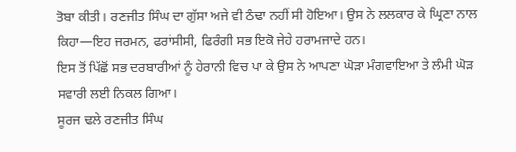ਤੋਬਾ ਕੀਤੀ। ਰਣਜੀਤ ਸਿੰਘ ਦਾ ਗੁੱਸਾ ਅਜੇ ਵੀ ਠੰਢਾ ਨਹੀਂ ਸੀ ਹੋਇਆ। ਉਸ ਨੇ ਲਲਕਾਰ ਕੇ ਘ੍ਰਿਣਾ ਨਾਲ ਕਿਹਾ—ਇਹ ਜਰਮਨ, ਫਰਾਂਸੀਸੀ, ਫਿਰੰਗੀ ਸਭ ਇਕੋ ਜੇਹੇ ਹਰਾਮਜਾਦੇ ਹਨ।
ਇਸ ਤੋਂ ਪਿੱਛੋਂ ਸਭ ਦਰਬਾਰੀਆਂ ਨੂੰ ਹੇਰਾਨੀ ਵਿਚ ਪਾ ਕੇ ਉਸ ਨੇ ਆਪਣਾ ਘੋੜਾ ਮੰਗਵਾਇਆ ਤੇ ਲੰਮੀ ਘੋੜ ਸਵਾਰੀ ਲਈ ਨਿਕਲ ਗਿਆ।
ਸੂਰਜ ਢਲੇ ਰਣਜੀਤ ਸਿੰਘ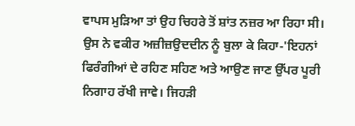ਵਾਪਸ ਮੁੜਿਆ ਤਾਂ ਉਹ ਚਿਹਰੇ ਤੋਂ ਸ਼ਾਂਤ ਨਜ਼ਰ ਆ ਰਿਹਾ ਸੀ। ਉਸ ਨੇ ਵਕੀਰ ਅਜ਼ੀਜ਼ਉਦਦੀਨ ਨੂੰ ਬੁਲਾ ਕੇ ਕਿਹਾ-'ਇਹਨਾਂ ਫਿਰੰਗੀਆਂ ਦੇ ਰਹਿਣ ਸਹਿਣ ਅਤੇ ਆਉਣ ਜਾਣ ਉੱਪਰ ਪੂਰੀ ਨਿਗਾਹ ਰੱਖੀ ਜਾਵੇ। ਜਿਹੜੀ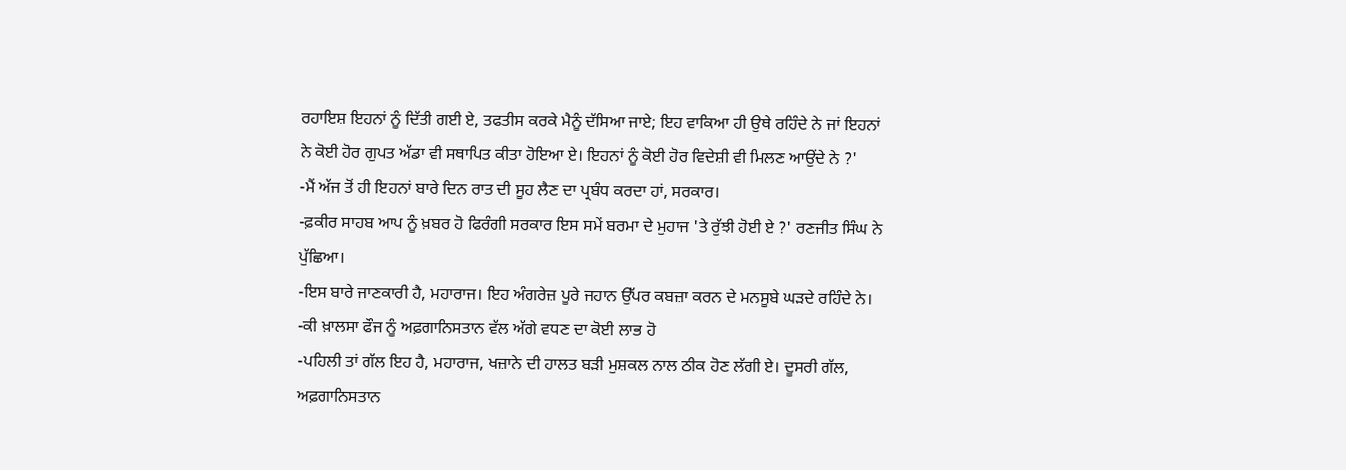ਰਹਾਇਸ਼ ਇਹਨਾਂ ਨੂੰ ਦਿੱਤੀ ਗਈ ਏ, ਤਫਤੀਸ ਕਰਕੇ ਮੈਨੂੰ ਦੱਸਿਆ ਜਾਏ; ਇਹ ਵਾਕਿਆ ਹੀ ਉਥੇ ਰਹਿੰਦੇ ਨੇ ਜਾਂ ਇਹਨਾਂ ਨੇ ਕੋਈ ਹੋਰ ਗੁਪਤ ਅੱਡਾ ਵੀ ਸਥਾਪਿਤ ਕੀਤਾ ਹੋਇਆ ਏ। ਇਹਨਾਂ ਨੂੰ ਕੋਈ ਹੋਰ ਵਿਦੇਸ਼ੀ ਵੀ ਮਿਲਣ ਆਉਂਦੇ ਨੇ ?'
-ਮੈਂ ਅੱਜ ਤੋਂ ਹੀ ਇਹਨਾਂ ਬਾਰੇ ਦਿਨ ਰਾਤ ਦੀ ਸੂਹ ਲੈਣ ਦਾ ਪ੍ਰਬੰਧ ਕਰਦਾ ਹਾਂ, ਸਰਕਾਰ।
-ਫ਼ਕੀਰ ਸਾਹਬ ਆਪ ਨੂੰ ਖ਼ਬਰ ਹੋ ਫਿਰੰਗੀ ਸਰਕਾਰ ਇਸ ਸਮੇਂ ਬਰਮਾ ਦੇ ਮੁਹਾਜ 'ਤੇ ਰੁੱਝੀ ਹੋਈ ਏ ?' ਰਣਜੀਤ ਸਿੰਘ ਨੇ ਪੁੱਛਿਆ।
-ਇਸ ਬਾਰੇ ਜਾਣਕਾਰੀ ਹੈ, ਮਹਾਰਾਜ। ਇਹ ਅੰਗਰੇਜ਼ ਪੂਰੇ ਜਹਾਨ ਉੱਪਰ ਕਬਜ਼ਾ ਕਰਨ ਦੇ ਮਨਸੂਬੇ ਘੜਦੇ ਰਹਿੰਦੇ ਨੇ।
-ਕੀ ਖ਼ਾਲਸਾ ਫੌਜ ਨੂੰ ਅਫ਼ਗਾਨਿਸਤਾਨ ਵੱਲ ਅੱਗੇ ਵਧਣ ਦਾ ਕੋਈ ਲਾਭ ਹੋ
-ਪਹਿਲੀ ਤਾਂ ਗੱਲ ਇਹ ਹੈ, ਮਹਾਰਾਜ, ਖਜ਼ਾਨੇ ਦੀ ਹਾਲਤ ਬੜੀ ਮੁਸ਼ਕਲ ਨਾਲ ਠੀਕ ਹੋਣ ਲੱਗੀ ਏ। ਦੂਸਰੀ ਗੱਲ, ਅਫ਼ਗਾਨਿਸਤਾਨ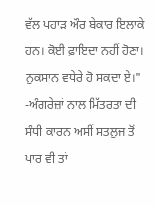ਵੱਲ ਪਹਾੜ ਔਰ ਬੇਕਾਰ ਇਲਾਕੇ ਹਨ। ਕੋਈ ਫ਼ਾਇਦਾ ਨਹੀਂ ਹੋਣਾ। ਨੁਕਸਾਨ ਵਧੇਰੇ ਹੋ ਸਕਦਾ ਏ।"
-ਅੰਗਰੇਜ਼ਾਂ ਨਾਲ ਮਿੱਤਰਤਾ ਦੀ ਸੰਧੀ ਕਾਰਨ ਅਸੀਂ ਸਤਲੁਜ ਤੋਂ ਪਾਰ ਵੀ ਤਾਂ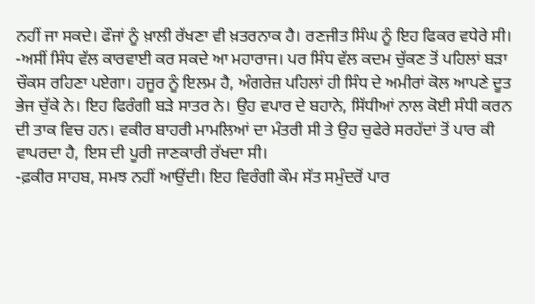ਨਹੀਂ ਜਾ ਸਕਦੇ। ਫੌਜਾਂ ਨੂੰ ਖ਼ਾਲੀ ਰੱਖਣਾ ਵੀ ਖ਼ਤਰਨਾਕ ਹੈ। ਰਣਜੀਤ ਸਿੰਘ ਨੂੰ ਇਹ ਫਿਕਰ ਵਧੇਰੇ ਸੀ।
-ਅਸੀਂ ਸਿੰਧ ਵੱਲ ਕਾਰਵਾਈ ਕਰ ਸਕਦੇ ਆ ਮਹਾਰਾਜ। ਪਰ ਸਿੰਧ ਵੱਲ ਕਦਮ ਚੁੱਕਣ ਤੋਂ ਪਹਿਲਾਂ ਬੜਾ ਚੌਕਸ ਰਹਿਣਾ ਪਏਗਾ। ਹਜੂਰ ਨੂੰ ਇਲਮ ਹੈ, ਅੰਗਰੇਜ਼ ਪਹਿਲਾਂ ਹੀ ਸਿੰਧ ਦੇ ਅਮੀਰਾਂ ਕੋਲ ਆਪਣੇ ਦੂਤ ਭੇਜ ਚੁੱਕੇ ਨੇ। ਇਹ ਫਿਰੰਗੀ ਬੜੇ ਸਾਤਰ ਨੇ। ਉਹ ਵਪਾਰ ਦੇ ਬਹਾਨੇ, ਸਿੱਧੀਆਂ ਨਾਲ ਕੋਈ ਸੰਧੀ ਕਰਨ ਦੀ ਤਾਕ ਵਿਚ ਹਨ। ਵਕੀਰ ਬਾਹਰੀ ਮਾਮਲਿਆਂ ਦਾ ਮੰਤਰੀ ਸੀ ਤੇ ਉਹ ਚੁਫੇਰੇ ਸਰਹੱਦਾਂ ਤੋਂ ਪਾਰ ਕੀ ਵਾਪਰਦਾ ਹੈ, ਇਸ ਦੀ ਪੂਰੀ ਜਾਣਕਾਰੀ ਰੱਖਦਾ ਸੀ।
-ਫ਼ਕੀਰ ਸਾਹਬ, ਸਮਝ ਨਹੀਂ ਆਉਂਦੀ। ਇਹ ਵਿਰੰਗੀ ਕੌਮ ਸੱਤ ਸਮੁੰਦਰੋਂ ਪਾਰ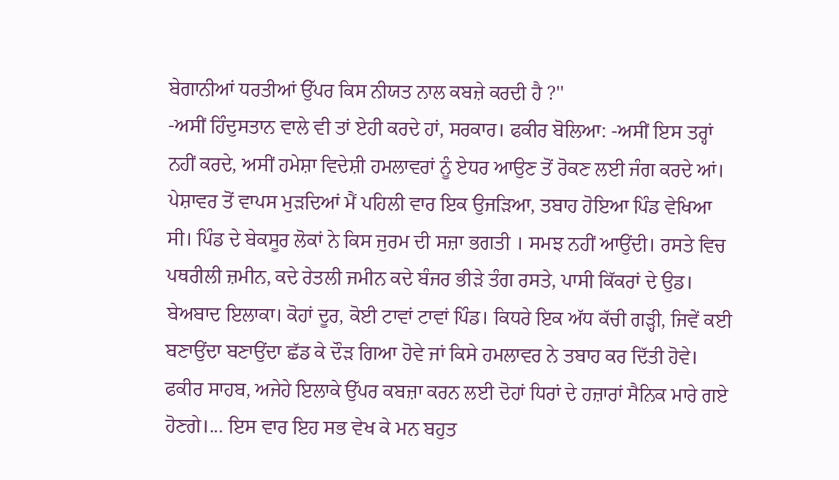ਬੇਗਾਨੀਆਂ ਧਰਤੀਆਂ ਉੱਪਰ ਕਿਸ ਨੀਯਤ ਨਾਲ ਕਬਜ਼ੇ ਕਰਦੀ ਹੈ ?''
-ਅਸੀਂ ਹਿੰਦੁਸਤਾਨ ਵਾਲੇ ਵੀ ਤਾਂ ਏਹੀ ਕਰਦੇ ਹਾਂ, ਸਰਕਾਰ। ਫਕੀਰ ਬੋਲਿਆ: -ਅਸੀਂ ਇਸ ਤਰ੍ਹਾਂ ਨਹੀਂ ਕਰਦੇ, ਅਸੀਂ ਹਮੇਸ਼ਾ ਵਿਦੇਸ਼ੀ ਹਮਲਾਵਰਾਂ ਨੂੰ ਏਧਰ ਆਉਣ ਤੋਂ ਰੋਕਣ ਲਈ ਜੰਗ ਕਰਦੇ ਆਂ। ਪੇਸ਼ਾਵਰ ਤੋਂ ਵਾਪਸ ਮੁੜਦਿਆਂ ਮੈਂ ਪਹਿਲੀ ਵਾਰ ਇਕ ਉਜੜਿਆ, ਤਬਾਹ ਹੋਇਆ ਪਿੰਡ ਵੇਖਿਆ ਸੀ। ਪਿੰਡ ਦੇ ਬੇਕਸੂਰ ਲੋਕਾਂ ਨੇ ਕਿਸ ਜੁਰਮ ਦੀ ਸਜ਼ਾ ਭਗਤੀ । ਸਮਝ ਨਹੀਂ ਆਉਂਦੀ। ਰਸਤੇ ਵਿਚ ਪਥਰੀਲੀ ਜ਼ਮੀਨ, ਕਦੇ ਰੇਤਲੀ ਜਮੀਨ ਕਦੇ ਬੰਜਰ ਭੀੜੇ ਤੰਗ ਰਸਤੇ, ਪਾਸੀ ਕਿੱਕਰਾਂ ਦੇ ਉਡ। ਬੇਅਬਾਦ ਇਲਾਕਾ। ਕੋਹਾਂ ਦੂਰ, ਕੋਈ ਟਾਵਾਂ ਟਾਵਾਂ ਪਿੰਡ। ਕਿਧਰੇ ਇਕ ਅੱਧ ਕੱਚੀ ਗੜ੍ਹੀ, ਜਿਵੇਂ ਕਈ ਬਣਾਉਂਦਾ ਬਣਾਉਂਦਾ ਛੱਡ ਕੇ ਦੌੜ ਗਿਆ ਹੋਵੇ ਜਾਂ ਕਿਸੇ ਹਮਲਾਵਰ ਨੇ ਤਬਾਹ ਕਰ ਦਿੱਤੀ ਹੋਵੇ। ਫਕੀਰ ਸਾਹਬ, ਅਜੇਹੇ ਇਲਾਕੇ ਉੱਪਰ ਕਬਜ਼ਾ ਕਰਨ ਲਈ ਦੋਹਾਂ ਧਿਰਾਂ ਦੇ ਹਜ਼ਾਰਾਂ ਸੈਨਿਕ ਮਾਰੇ ਗਏ ਹੋਣਗੇ।... ਇਸ ਵਾਰ ਇਹ ਸਭ ਵੇਖ ਕੇ ਮਨ ਬਹੁਤ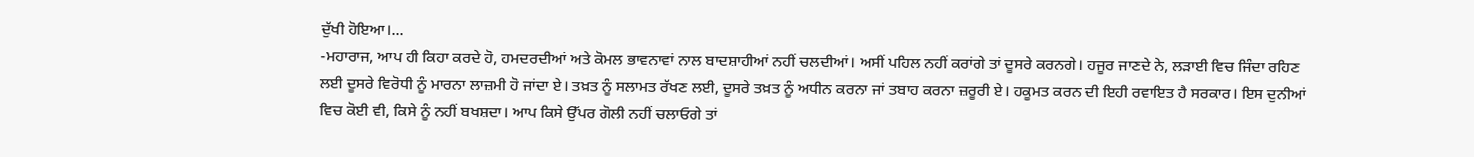ਦੁੱਖੀ ਹੋਇਆ।...
-ਮਹਾਰਾਜ, ਆਪ ਹੀ ਕਿਹਾ ਕਰਦੇ ਹੋ, ਹਮਦਰਦੀਆਂ ਅਤੇ ਕੋਮਲ ਭਾਵਨਾਵਾਂ ਨਾਲ ਬਾਦਸ਼ਾਹੀਆਂ ਨਹੀਂ ਚਲਦੀਆਂ। ਅਸੀਂ ਪਹਿਲ ਨਹੀਂ ਕਰਾਂਗੇ ਤਾਂ ਦੂਸਰੇ ਕਰਨਗੇ। ਹਜੂਰ ਜਾਣਦੇ ਨੇ, ਲੜਾਈ ਵਿਚ ਜਿੰਦਾ ਰਹਿਣ ਲਈ ਦੂਸਰੇ ਵਿਰੋਧੀ ਨੂੰ ਮਾਰਨਾ ਲਾਜ਼ਮੀ ਹੋ ਜਾਂਦਾ ਏ। ਤਖ਼ਤ ਨੂੰ ਸਲਾਮਤ ਰੱਖਣ ਲਈ, ਦੂਸਰੇ ਤਖ਼ਤ ਨੂੰ ਅਧੀਨ ਕਰਨਾ ਜਾਂ ਤਬਾਹ ਕਰਨਾ ਜ਼ਰੂਰੀ ਏ। ਹਕੂਮਤ ਕਰਨ ਦੀ ਇਹੀ ਰਵਾਇਤ ਹੈ ਸਰਕਾਰ। ਇਸ ਦੁਨੀਆਂ ਵਿਚ ਕੋਈ ਵੀ, ਕਿਸੇ ਨੂੰ ਨਹੀਂ ਬਖਸ਼ਦਾ। ਆਪ ਕਿਸੇ ਉੱਪਰ ਗੋਲੀ ਨਹੀਂ ਚਲਾਓਗੇ ਤਾਂ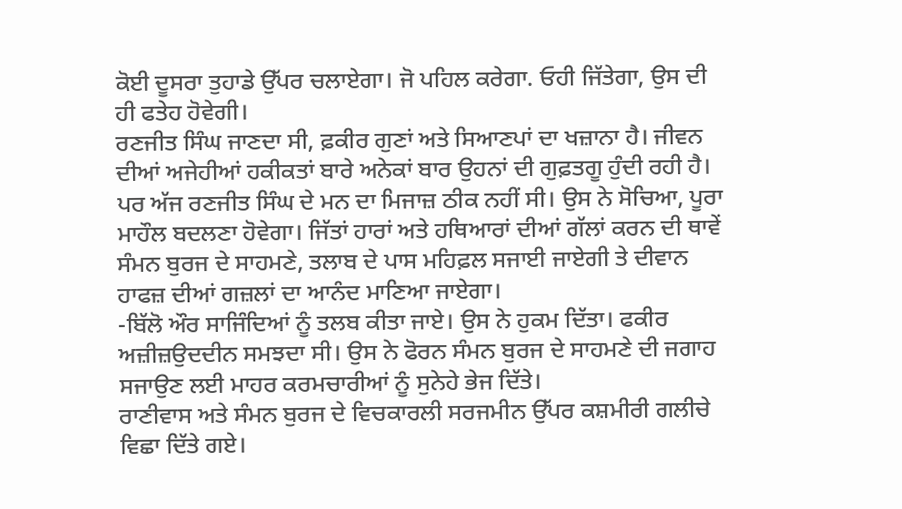ਕੋਈ ਦੂਸਰਾ ਤੁਹਾਡੇ ਉੱਪਰ ਚਲਾਏਗਾ। ਜੋ ਪਹਿਲ ਕਰੇਗਾ. ਓਹੀ ਜਿੱਤੇਗਾ, ਉਸ ਦੀ ਹੀ ਫਤੇਹ ਹੋਵੇਗੀ।
ਰਣਜੀਤ ਸਿੰਘ ਜਾਣਦਾ ਸੀ, ਫ਼ਕੀਰ ਗੁਣਾਂ ਅਤੇ ਸਿਆਣਪਾਂ ਦਾ ਖਜ਼ਾਨਾ ਹੈ। ਜੀਵਨ ਦੀਆਂ ਅਜੇਹੀਆਂ ਹਕੀਕਤਾਂ ਬਾਰੇ ਅਨੇਕਾਂ ਬਾਰ ਉਹਨਾਂ ਦੀ ਗੁਫ਼ਤਗੂ ਹੁੰਦੀ ਰਹੀ ਹੈ। ਪਰ ਅੱਜ ਰਣਜੀਤ ਸਿੰਘ ਦੇ ਮਨ ਦਾ ਮਿਜਾਜ਼ ਠੀਕ ਨਹੀਂ ਸੀ। ਉਸ ਨੇ ਸੋਚਿਆ, ਪੂਰਾ ਮਾਹੌਲ ਬਦਲਣਾ ਹੋਵੇਗਾ। ਜਿੱਤਾਂ ਹਾਰਾਂ ਅਤੇ ਹਥਿਆਰਾਂ ਦੀਆਂ ਗੱਲਾਂ ਕਰਨ ਦੀ ਥਾਵੇਂ ਸੰਮਨ ਬੁਰਜ ਦੇ ਸਾਹਮਣੇ, ਤਲਾਬ ਦੇ ਪਾਸ ਮਹਿਫ਼ਲ ਸਜਾਈ ਜਾਏਗੀ ਤੇ ਦੀਵਾਨ ਹਾਫਜ਼ ਦੀਆਂ ਗਜ਼ਲਾਂ ਦਾ ਆਨੰਦ ਮਾਣਿਆ ਜਾਏਗਾ।
-ਬਿੱਲੋ ਔਰ ਸਾਜਿੰਦਿਆਂ ਨੂੰ ਤਲਬ ਕੀਤਾ ਜਾਏ। ਉਸ ਨੇ ਹੁਕਮ ਦਿੱਤਾ। ਫਕੀਰ ਅਜ਼ੀਜ਼ਉਦਦੀਨ ਸਮਝਦਾ ਸੀ। ਉਸ ਨੇ ਫੋਰਨ ਸੰਮਨ ਬੁਰਜ ਦੇ ਸਾਹਮਣੇ ਦੀ ਜਗਾਹ ਸਜਾਉਣ ਲਈ ਮਾਹਰ ਕਰਮਚਾਰੀਆਂ ਨੂੰ ਸੁਨੇਹੇ ਭੇਜ ਦਿੱਤੇ।
ਰਾਣੀਵਾਸ ਅਤੇ ਸੰਮਨ ਬੁਰਜ ਦੇ ਵਿਚਕਾਰਲੀ ਸਰਜਮੀਨ ਉੱਪਰ ਕਸ਼ਮੀਰੀ ਗਲੀਚੇ ਵਿਛਾ ਦਿੱਤੇ ਗਏ।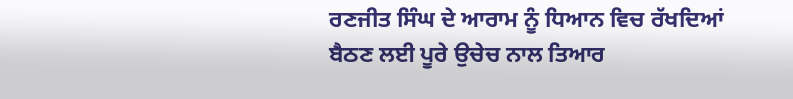ਰਣਜੀਤ ਸਿੰਘ ਦੇ ਆਰਾਮ ਨੂੰ ਧਿਆਨ ਵਿਚ ਰੱਖਦਿਆਂ ਬੈਠਣ ਲਈ ਪੂਰੇ ਉਚੇਚ ਨਾਲ ਤਿਆਰ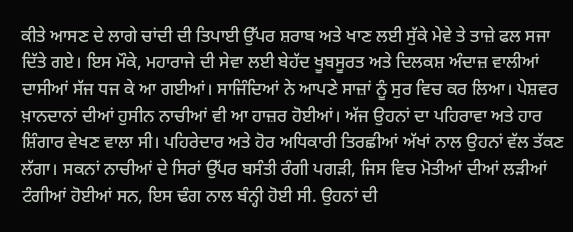ਕੀਤੇ ਆਸਣ ਦੇ ਲਾਗੇ ਚਾਂਦੀ ਦੀ ਤਿਪਾਈ ਉੱਪਰ ਸ਼ਰਾਬ ਅਤੇ ਖਾਣ ਲਈ ਸੁੱਕੇ ਮੇਵੇ ਤੇ ਤਾਜ਼ੇ ਫਲ ਸਜਾ ਦਿੱਤੇ ਗਏ। ਇਸ ਮੌਕੇ, ਮਹਾਰਾਜੇ ਦੀ ਸੇਵਾ ਲਈ ਬੇਹੱਦ ਖੂਬਸੂਰਤ ਅਤੇ ਦਿਲਕਸ਼ ਅੰਦਾਜ਼ ਵਾਲੀਆਂ ਦਾਸੀਆਂ ਸੱਜ ਧਜ ਕੇ ਆ ਗਈਆਂ। ਸਾਜਿੰਦਿਆਂ ਨੇ ਆਪਣੇ ਸਾਜ਼ਾਂ ਨੂੰ ਸੁਰ ਵਿਚ ਕਰ ਲਿਆ। ਪੇਸ਼ਵਰ ਖ਼ਾਨਦਾਨਾਂ ਦੀਆਂ ਹੁਸੀਨ ਨਾਚੀਆਂ ਵੀ ਆ ਹਾਜ਼ਰ ਹੋਈਆਂ। ਅੱਜ ਉਹਨਾਂ ਦਾ ਪਹਿਰਾਵਾ ਅਤੇ ਹਾਰ ਸ਼ਿੰਗਾਰ ਵੇਖਣ ਵਾਲਾ ਸੀ। ਪਹਿਰੇਦਾਰ ਅਤੇ ਹੋਰ ਅਧਿਕਾਰੀ ਤਿਰਛੀਆਂ ਅੱਖਾਂ ਨਾਲ ਉਹਨਾਂ ਵੱਲ ਤੱਕਣ ਲੱਗਾ। ਸਕਨਾਂ ਨਾਚੀਆਂ ਦੇ ਸਿਰਾਂ ਉੱਪਰ ਬਸੰਤੀ ਰੰਗੀ ਪਗੜੀ, ਜਿਸ ਵਿਚ ਮੋਤੀਆਂ ਦੀਆਂ ਲੜੀਆਂ ਟੰਗੀਆਂ ਹੋਈਆਂ ਸਨ, ਇਸ ਢੰਗ ਨਾਲ ਬੰਨ੍ਹੀ ਹੋਈ ਸੀ. ਉਹਨਾਂ ਦੀ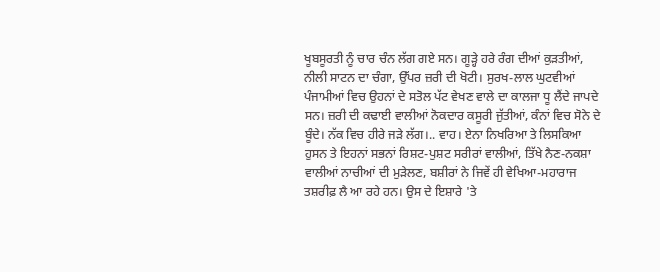ਖੂਬਸੂਰਤੀ ਨੂੰ ਚਾਰ ਚੰਨ ਲੱਗ ਗਏ ਸਨ। ਗੂੜ੍ਹੇ ਹਰੇ ਰੰਗ ਦੀਆਂ ਕੁੜਤੀਆਂ, ਨੀਲੀ ਸਾਟਨ ਦਾ ਚੰਗਾ, ਉੱਪਰ ਜ਼ਰੀ ਦੀ ਖੋਟੀ। ਸੁਰਖ-ਲਾਲ ਘੁਟਵੀਆਂ ਪੰਜਾਮੀਆਂ ਵਿਚ ਉਹਨਾਂ ਦੇ ਸਤੋਲ ਪੱਟ ਵੇਖਣ ਵਾਲੇ ਦਾ ਕਾਲਜਾ ਧੂ ਲੈਂਦੇ ਜਾਪਦੇ ਸਨ। ਜ਼ਰੀ ਦੀ ਕਢਾਈ ਵਾਲੀਆਂ ਨੋਕਦਾਰ ਕਸੂਰੀ ਜੁੱਤੀਆਂ, ਕੰਨਾਂ ਵਿਚ ਸੋਨੇ ਦੇ ਬੂੰਦੇ। ਨੱਕ ਵਿਚ ਹੀਰੇ ਜੜੇ ਲੱਗ।.. ਵਾਹ। ਏਨਾ ਨਿਖਰਿਆ ਤੇ ਲਿਸਕਿਆ ਹੁਸਨ ਤੇ ਇਹਨਾਂ ਸਭਨਾਂ ਰਿਸ਼ਟ-ਪੁਸ਼ਟ ਸਰੀਰਾਂ ਵਾਲੀਆਂ, ਤਿੱਖੇ ਨੈਣ-ਨਕਸ਼ਾ ਵਾਲੀਆਂ ਨਾਚੀਆਂ ਦੀ ਮੁੜੇਲਣ, ਬਸ਼ੀਰਾਂ ਨੇ ਜਿਵੇਂ ਹੀ ਵੇਖਿਆ-ਮਹਾਰਾਜ ਤਸ਼ਰੀਫ਼ ਲੈ ਆ ਰਹੇ ਹਨ। ਉਸ ਦੇ ਇਸ਼ਾਰੇ 'ਤੇ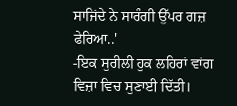ਸਾਜਿਂਦੇ ਨੇ ਸਾਰੰਗੀ ਉੱਪਰ ਗਜ਼ ਫੇਰਿਆ..'
-ਇਕ ਸੁਰੀਲੀ ਹੁਕ ਲਹਿਰਾਂ ਵਾਂਗ ਵਿਜ਼ਾ ਵਿਚ ਸੁਣਾਈ ਦਿੱਤੀ।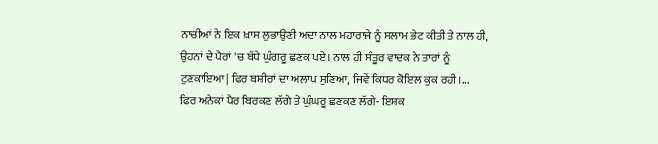ਨਾਚੀਆਂ ਨੇ ਇਕ ਖ਼ਾਸ ਲੁਭਾਉਣੀ ਅਦਾ ਨਾਲ ਮਹਾਰਾਜੇ ਨੂੰ ਸਲਾਮ ਭੇਟ ਕੀਤੀ ਤੇ ਨਾਲ ਹੀ, ਉਹਨਾਂ ਦੇ ਪੈਰਾਂ 'ਚ ਬੱਧੇ ਘੁੰਗਰੂ ਛਣਕ ਪਏ। ਨਾਲ ਹੀ ਸੰਤੂਰ ਵਾਦਕ ਨੇ ਤਾਰਾਂ ਨੂੰ ਟੁਣਕਾਇਆ| ਫਿਰ ਬਸ਼ੀਰਾਂ ਦਾ ਅਲਾਪ ਸੁਣਿਆ, ਜਿਵੇਂ ਕਿਧਰ ਕੋਇਲ ਕੁਕ ਰਹੀ।...
ਫਿਰ ਅਨੇਕਾਂ ਪੈਰ ਬਿਰਕਣ ਲੱਗੇ ਤੇ ਘੁੰਘਰੂ ਛਣਕਣ ਲੱਗੇ- ਇਸ਼ਕ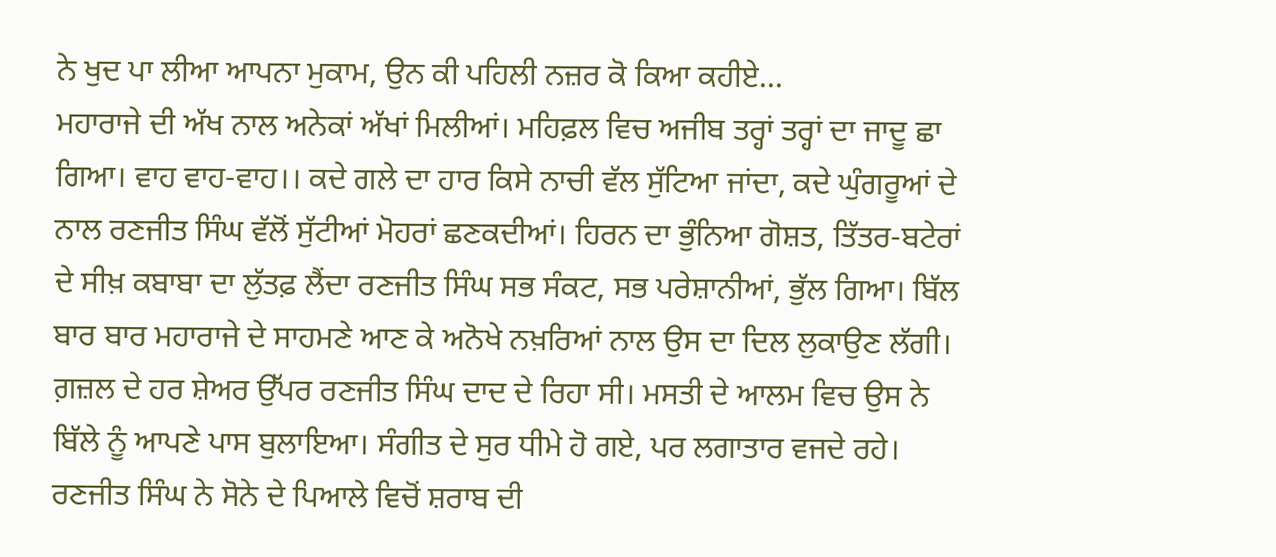ਨੇ ਖੁਦ ਪਾ ਲੀਆ ਆਪਨਾ ਮੁਕਾਮ, ਉਨ ਕੀ ਪਹਿਲੀ ਨਜ਼ਰ ਕੋ ਕਿਆ ਕਹੀਏ...
ਮਹਾਰਾਜੇ ਦੀ ਅੱਖ ਨਾਲ ਅਨੇਕਾਂ ਅੱਖਾਂ ਮਿਲੀਆਂ। ਮਹਿਫ਼ਲ ਵਿਚ ਅਜੀਬ ਤਰ੍ਹਾਂ ਤਰ੍ਹਾਂ ਦਾ ਜਾਦੂ ਛਾ ਗਿਆ। ਵਾਹ ਵਾਹ-ਵਾਹ।। ਕਦੇ ਗਲੇ ਦਾ ਹਾਰ ਕਿਸੇ ਨਾਚੀ ਵੱਲ ਸੁੱਟਿਆ ਜਾਂਦਾ, ਕਦੇ ਘੁੰਗਰੂਆਂ ਦੇ ਨਾਲ ਰਣਜੀਤ ਸਿੰਘ ਵੱਲੋਂ ਸੁੱਟੀਆਂ ਮੋਹਰਾਂ ਛਣਕਦੀਆਂ। ਹਿਰਨ ਦਾ ਭੁੰਨਿਆ ਗੋਸ਼ਤ, ਤਿੱਤਰ-ਬਟੇਰਾਂ ਦੇ ਸੀਖ਼ ਕਬਾਬਾ ਦਾ ਲੁੱਤਫ਼ ਲੈਂਦਾ ਰਣਜੀਤ ਸਿੰਘ ਸਭ ਸੰਕਟ, ਸਭ ਪਰੇਸ਼ਾਨੀਆਂ, ਭੁੱਲ ਗਿਆ। ਬਿੱਲ ਬਾਰ ਬਾਰ ਮਹਾਰਾਜੇ ਦੇ ਸਾਹਮਣੇ ਆਣ ਕੇ ਅਨੋਖੇ ਨਖ਼ਰਿਆਂ ਨਾਲ ਉਸ ਦਾ ਦਿਲ ਲੁਕਾਉਣ ਲੱਗੀ। ਗ਼ਜ਼ਲ ਦੇ ਹਰ ਸ਼ੇਅਰ ਉੱਪਰ ਰਣਜੀਤ ਸਿੰਘ ਦਾਦ ਦੇ ਰਿਹਾ ਸੀ। ਮਸਤੀ ਦੇ ਆਲਮ ਵਿਚ ਉਸ ਨੇ ਬਿੱਲੇ ਨੂੰ ਆਪਣੇ ਪਾਸ ਬੁਲਾਇਆ। ਸੰਗੀਤ ਦੇ ਸੁਰ ਧੀਮੇ ਹੋ ਗਏ, ਪਰ ਲਗਾਤਾਰ ਵਜਦੇ ਰਹੇ। ਰਣਜੀਤ ਸਿੰਘ ਨੇ ਸੋਨੇ ਦੇ ਪਿਆਲੇ ਵਿਚੋਂ ਸ਼ਰਾਬ ਦੀ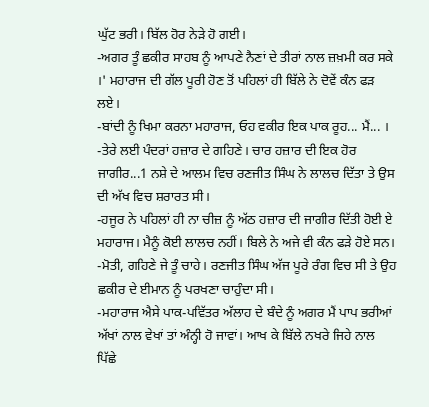ਘੁੱਟ ਭਰੀ। ਬਿੱਲ ਹੋਰ ਨੇੜੇ ਹੋ ਗਈ।
-ਅਗਰ ਤੂੰ ਛਕੀਰ ਸਾਹਬ ਨੂੰ ਆਪਣੇ ਨੈਣਾਂ ਦੇ ਤੀਰਾਂ ਨਾਲ ਜ਼ਖ਼ਮੀ ਕਰ ਸਕੇ ।' ਮਹਾਰਾਜ ਦੀ ਗੱਲ ਪੂਰੀ ਹੋਣ ਤੋਂ ਪਹਿਲਾਂ ਹੀ ਬਿੱਲੇ ਨੇ ਦੋਵੇਂ ਕੰਨ ਫੜ ਲਏ।
-ਬਾਂਦੀ ਨੂੰ ਖਿਮਾ ਕਰਨਾ ਮਹਾਰਾਜ, ਓਹ ਵਕੀਰ ਇਕ ਪਾਕ ਰੂਹ... ਮੈਂ... ।
-ਤੇਰੇ ਲਈ ਪੰਦਰਾਂ ਹਜ਼ਾਰ ਦੇ ਗਹਿਣੇ। ਚਾਰ ਹਜ਼ਾਰ ਦੀ ਇਕ ਹੋਰ ਜਾਗੀਰ...1 ਨਸ਼ੇ ਦੇ ਆਲਮ ਵਿਚ ਰਣਜੀਤ ਸਿੰਘ ਨੇ ਲਾਲਚ ਦਿੱਤਾ ਤੇ ਉਸ ਦੀ ਅੱਖ ਵਿਚ ਸ਼ਰਾਰਤ ਸੀ।
-ਹਜੂਰ ਨੇ ਪਹਿਲਾਂ ਹੀ ਨਾ ਚੀਜ਼ ਨੂੰ ਅੱਠ ਹਜ਼ਾਰ ਦੀ ਜਾਗੀਰ ਦਿੱਤੀ ਹੋਈ ਏ ਮਹਾਰਾਜ। ਮੈਨੂੰ ਕੋਈ ਲਾਲਚ ਨਹੀਂ। ਬਿਲੇ ਨੇ ਅਜੇ ਵੀ ਕੰਨ ਫੜੇ ਹੋਏ ਸਨ। -ਮੋਤੀ, ਗਹਿਣੇ ਜੇ ਤੂੰ ਚਾਹੇ। ਰਣਜੀਤ ਸਿੰਘ ਅੱਜ ਪੂਰੇ ਰੰਗ ਵਿਚ ਸੀ ਤੇ ਉਹ ਛਕੀਰ ਦੇ ਈਮਾਨ ਨੂੰ ਪਰਖਣਾ ਚਾਹੁੰਦਾ ਸੀ।
-ਮਹਾਰਾਜ ਐਸੇ ਪਾਕ-ਪਵਿੱਤਰ ਅੱਲਾਹ ਦੇ ਬੰਦੇ ਨੂੰ ਅਗਰ ਮੈਂ ਪਾਪ ਭਰੀਆਂ ਅੱਖਾਂ ਨਾਲ ਵੇਖਾਂ ਤਾਂ ਅੰਨ੍ਹੀ ਹੋ ਜਾਵਾਂ। ਆਖ ਕੇ ਬਿੱਲੇ ਨਖਰੇ ਜਿਹੇ ਨਾਲ ਪਿੱਛੇ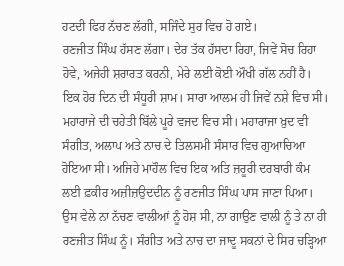ਹਟਦੀ ਫਿਰ ਨੱਚਣ ਲੱਗੀ, ਸਜਿੰਦੇ ਸੁਰ ਵਿਚ ਹੋ ਗਏ।
ਰਣਜੀਤ ਸਿੰਘ ਹੱਸਣ ਲੱਗਾ। ਦੇਰ ਤੱਕ ਹੱਸਦਾ ਰਿਹਾ, ਜਿਵੇਂ ਸੋਚ ਰਿਹਾ ਹੋਵੇ, ਅਜੇਹੀ ਸ਼ਰਾਰਤ ਕਰਨੀ, ਮੇਰੇ ਲਈ ਕੋਈ ਔਖੀ ਗੱਲ ਨਹੀਂ ਹੈ।
ਇਕ ਹੋਰ ਦਿਨ ਦੀ ਸੰਧੂਰੀ ਸ਼ਾਮ। ਸਾਰਾ ਆਲਮ ਹੀ ਜਿਵੇਂ ਨਸ਼ੇ ਵਿਚ ਸੀ। ਮਹਾਰਾਜੇ ਦੀ ਚਹੇਤੀ ਬਿੱਲੇ ਪੂਰੇ ਵਜਦ ਵਿਚ ਸੀ। ਮਹਾਰਾਜਾ ਖ਼ੁਦ ਵੀ ਸੰਗੀਤ, ਅਲਾਪ ਅਤੇ ਨਾਚ ਦੇ ਤਿਲਸਮੀ ਸੰਸਾਰ ਵਿਚ ਗੁਆਚਿਆ ਹੋਇਆ ਸੀ। ਅਜਿਹੇ ਮਾਹੌਲ ਵਿਚ ਇਕ ਅਤਿ ਜ਼ਰੂਰੀ ਦਰਬਾਰੀ ਕੰਮ ਲਈ ਫ਼ਕੀਰ ਅਜ਼ੀਜ਼ਉਦਦੀਨ ਨੂੰ ਰਣਜੀਤ ਸਿੰਘ ਪਾਸ ਜਾਣਾ ਪਿਆ। ਉਸ ਵੇਲੇ ਨਾ ਨੱਚਣ ਵਾਲੀਆਂ ਨੂੰ ਹੋਸ਼ ਸੀ, ਨਾ ਗਾਉਣ ਵਾਲੀ ਨੂੰ ਤੇ ਨਾ ਹੀ ਰਣਜੀਤ ਸਿੰਘ ਨੂੰ। ਸੰਗੀਤ ਅਤੇ ਨਾਚ ਦਾ ਜਾਦੂ ਸਕਨਾਂ ਦੇ ਸਿਰ ਚੜ੍ਹਿਆ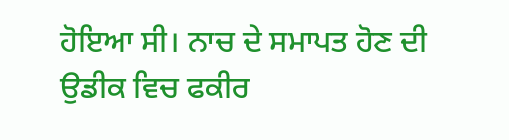ਹੋਇਆ ਸੀ। ਨਾਚ ਦੇ ਸਮਾਪਤ ਹੋਣ ਦੀ ਉਡੀਕ ਵਿਚ ਫਕੀਰ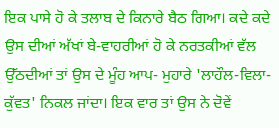ਇਕ ਪਾਸੇ ਹੋ ਕੇ ਤਲਾਬ ਦੇ ਕਿਨਾਰੇ ਬੈਠ ਗਿਆ। ਕਦੇ ਕਦੇ ਉਸ ਦੀਆਂ ਅੱਖਾਂ ਬੇ-ਵਾਹਰੀਆਂ ਹੋ ਕੇ ਨਰਤਕੀਆਂ ਵੱਲ ਉੱਠਦੀਆਂ ਤਾਂ ਉਸ ਦੇ ਮੂੰਹ ਆਪ- ਮੁਹਾਰੇ 'ਲਾਹੌਲ-ਵਿਲਾ-ਕੁੱਵਤ' ਨਿਕਲ ਜਾਂਦਾ। ਇਕ ਵਾਰ ਤਾਂ ਉਸ ਨੇ ਦੋਵੇਂ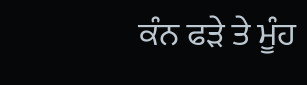ਕੰਨ ਫੜੇ ਤੇ ਮੂੰਹ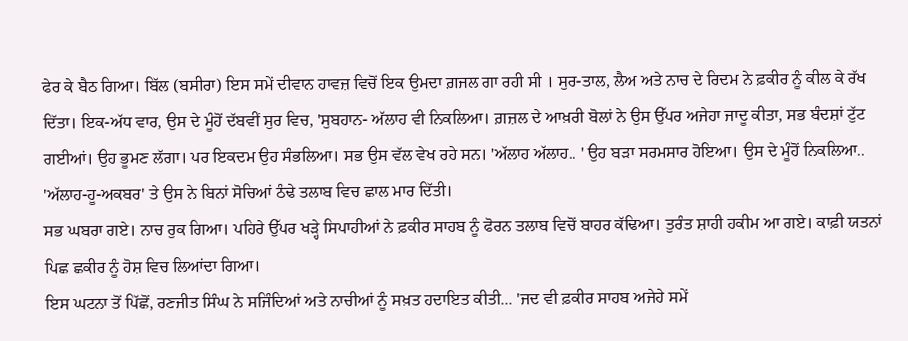ਫੇਰ ਕੇ ਬੈਠ ਗਿਆ। ਬਿੱਲ (ਬਸੀਰਾ) ਇਸ ਸਮੇਂ ਦੀਵਾਨ ਹਾਵਜ਼ ਵਿਚੋਂ ਇਕ ਉਮਦਾ ਗ਼ਜਲ ਗਾ ਰਹੀ ਸੀ । ਸੁਰ-ਤਾਲ, ਲੈਅ ਅਤੇ ਨਾਚ ਦੇ ਰਿਦਮ ਨੇ ਫ਼ਕੀਰ ਨੂੰ ਕੀਲ ਕੇ ਰੱਖ ਦਿੱਤਾ। ਇਕ-ਅੱਧ ਵਾਰ, ਉਸ ਦੇ ਮੂੰਹੋਂ ਦੱਬਵੀਂ ਸੁਰ ਵਿਚ, 'ਸੁਬਹਾਨ- ਅੱਲਾਹ ਵੀ ਨਿਕਲਿਆ। ਗ਼ਜ਼ਲ ਦੇ ਆਖ਼ਰੀ ਬੋਲਾਂ ਨੇ ਉਸ ਉੱਪਰ ਅਜੇਹਾ ਜਾਦੂ ਕੀਤਾ, ਸਭ ਬੰਦਸ਼ਾਂ ਟੁੱਟ ਗਈਆਂ। ਉਹ ਭੂਮਣ ਲੱਗਾ। ਪਰ ਇਕਦਮ ਉਹ ਸੰਭਲਿਆ। ਸਭ ਉਸ ਵੱਲ ਵੇਖ ਰਹੇ ਸਨ। 'ਅੱਲਾਹ ਅੱਲਾਹ.. ' ਉਹ ਬੜਾ ਸਰਮਸਾਰ ਹੋਇਆ। ਉਸ ਦੇ ਮੂੰਹੋਂ ਨਿਕਲਿਆ.. 'ਅੱਲਾਹ-ਹੂ-ਅਕਬਰ' ਤੇ ਉਸ ਨੇ ਬਿਨਾਂ ਸੋਚਿਆਂ ਠੰਢੇ ਤਲਾਬ ਵਿਚ ਛਾਲ ਮਾਰ ਦਿੱਤੀ।
ਸਭ ਘਬਰਾ ਗਏ। ਨਾਚ ਰੁਕ ਗਿਆ। ਪਹਿਰੇ ਉੱਪਰ ਖੜ੍ਹੇ ਸਿਪਾਹੀਆਂ ਨੇ ਫ਼ਕੀਰ ਸਾਹਬ ਨੂੰ ਫੋਰਨ ਤਲਾਬ ਵਿਚੋਂ ਬਾਹਰ ਕੱਢਿਆ। ਤੁਰੰਤ ਸ਼ਾਹੀ ਹਕੀਮ ਆ ਗਏ। ਕਾਫ਼ੀ ਯਤਨਾਂ ਪਿਛ ਛਕੀਰ ਨੂੰ ਹੋਸ਼ ਵਿਚ ਲਿਆਂਦਾ ਗਿਆ।
ਇਸ ਘਟਨਾ ਤੋਂ ਪਿੱਛੋਂ, ਰਣਜੀਤ ਸਿੰਘ ਨੇ ਸਜਿੰਦਿਆਂ ਅਤੇ ਨਾਚੀਆਂ ਨੂੰ ਸਖ਼ਤ ਹਦਾਇਤ ਕੀਤੀ... 'ਜਦ ਵੀ ਫ਼ਕੀਰ ਸਾਹਬ ਅਜੇਹੇ ਸਮੇਂ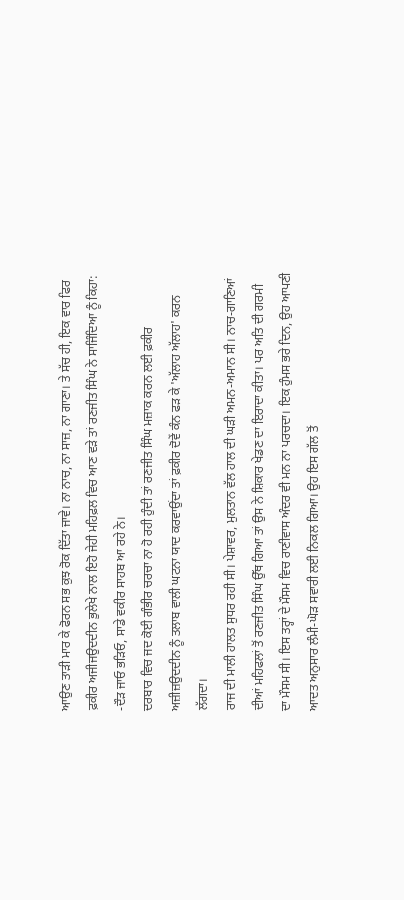ਆਉਣ ਤਾੜੀ ਮਾਰ ਕੇ ਫੋਰਨ ਸਭ ਕੁਝ ਰੋਕ ਦਿੱਤਾ ਜਾਵੇ। ਨਾ ਨਾਚ, ਨਾ ਸਾਜ਼, ਨਾ ਗਾਣਾ। ਤੇ ਸੱਚ ਹੀ, ਇਕ ਵਾਰ ਫਿਰ ਫ਼ਕੀਰ ਅਜੀਜਉਦਦੀਨ ਭੁਲੇਖੇ ਨਾਲ ਇਹੋ ਜੇਹੀ ਮਹਿਫ਼ਲ ਵਿਚ ਆਣ ਵੜੇ ਤਾਂ ਰਣਜੀਤ ਸਿੰਘ ਨੇ ਸਾਜਿੰਦਿਆ ਨੂੰ ਕਿਹਾ: -ਦੌੜ ਜਾਓ ਭੜਿਓ, ਸਾਡੇ ਵਕੀਰ ਸਾਹਬ ਆ ਰਹੇ ਨੇ।
ਦਰਬਾਰ ਵਿਚ ਜਦ ਕੋਈ ਗੰਭੀਰ ਚਰਚਾ ਨਾ ਹੋ ਰਹੀ ਹੁੰਦੀ ਤਾਂ ਰਣਜੀਤ ਸਿੰਘ ਮਜ਼ਾਕ ਕਰਨ ਲਈ ਫ਼ਕੀਰ ਅਜ਼ੀਜ਼ਉਦਦੀਨ ਨੂੰ ਤਲਾਬ ਵਾਲੀ ਘਟਨਾ ਯਾਦ ਕਰਵਾਉਂਦਾ ਤਾਂ ਫ਼ਕੀਰ ਦੋਵੇਂ ਕੰਨ ਫੜ ਕੇ 'ਅੱਲਾਹ ਅੱਲਾਹ' ਕਰਨ ਲੱਗਦਾ।
ਰਾਜ ਦੀ ਮਾਲੀ ਹਾਲਤ ਸੁਧਰ ਰਹੀ ਸੀ। ਪੇਸ਼ਾਵਰ, ਮੁਲਤਾਨ ਵੱਲ ਹਾਲ ਦੀ ਘੜੀ ਅਮਨ-ਅਮਾਨ ਸੀ। ਨਾਚ-ਗਾਣਿਆਂ ਦੀਆਂ ਮਹਿਫਲਾਂ ਤੋਂ ਰਣਜੀਤ ਸਿੰਘ ਉੱਥ ਗਿਆ ਤਾਂ ਉਸ ਨੇ ਸ਼ਿਕਾਰ ਖੇਡਣ ਦਾ ਇਰਾਦਾ ਕੀਤਾ। ਪਰ ਅਤਿ ਦੀ ਗਰਮੀ ਦਾ ਮੌਸਮ ਸੀ। ਇਸ ਤਰ੍ਹਾਂ ਦੇ ਮੌਸਮ ਵਿਚ ਰਾਣੀਵਾਸ ਅੰਦਰ ਵੀ ਮਨ ਨਾ ਪਰਚਦਾ। ਇਕ ਹੁੰਮਸ ਭਰੇ ਦਿਨ, ਉਹ ਆਪਣੀ ਆਦਤ ਅਨੁਸਾਰ ਲੰਮੀ-ਘੋੜ ਸਵਾਰੀ ਲਈ ਨਿਕਲ ਗਿਆ। ਉਹ ਇਸ ਗੱਲ ਤੋਂ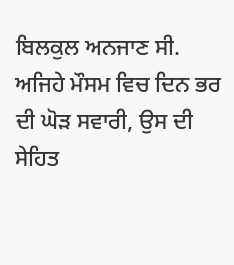ਬਿਲਕੁਲ ਅਨਜਾਣ ਸੀ. ਅਜਿਹੇ ਮੌਸਮ ਵਿਚ ਦਿਨ ਭਰ ਦੀ ਘੋੜ ਸਵਾਰੀ, ਉਸ ਦੀ ਸੇਹਿਤ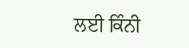ਲਈ ਕਿੰਨੀ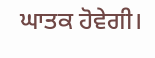ਘਾਤਕ ਹੋਵੇਗੀ।